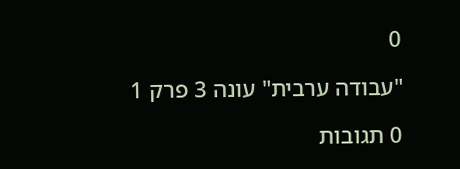0

"עבודה ערבית" עונה 3 פרק 1

0 תגובות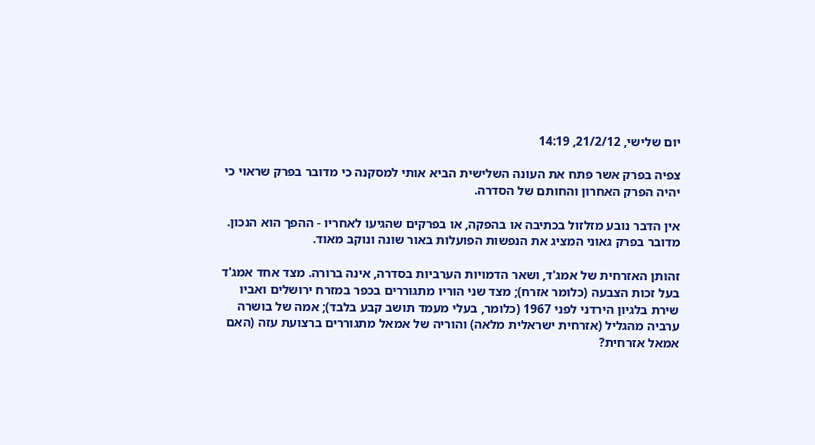יום שלישי, 21/2/12, 14:19

צפיה בפרק אשר פתח את העונה השלישית הביא אותי למסקנה כי מדובר בפרק שראוי כי יהיה הפרק האחרון והחותם של הסדרה.

אין הדבר נובע מזלזול בכתיבה או בהפקה, או בפרקים שהגיעו לאחריו - ההפך הוא הנכון. מדובר בפרק גאוני המציג את הנפשות הפועלות באור שונה ונוקב מאוד.

זהותן האזרחית של אמג'ד, ושאר הדמויות הערביות בסדרה, אינה ברורה. מצד אחד אמג'ד בעל זכות הצבעה (כלומר אזרח); מצד שני הוריו מתגוררים בכפר במזרח ירושלים ואביו שירת בלגיון הירדני לפני 1967 (כלומר, בעלי מעמד תושב קבע בלבד); אמה של בושרה ערביה מהגליל (אזרחית ישראלית מלאה) והוריה של אמאל מתגוררים ברצועת עזה (האם אמאל אזרחית?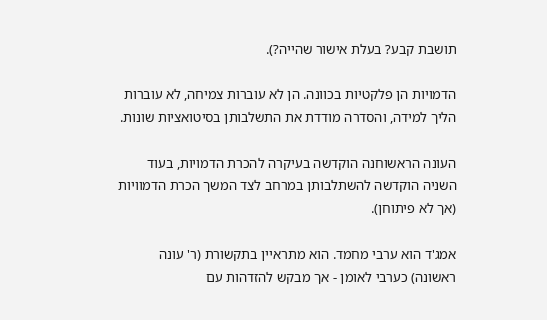תושבת קבע? בעלת אישור שהייה?).

הדמויות הן פלקטיות בכוונה. הן לא עוברות צמיחה, לא עוברות הליך למידה, והסדרה מודדת את התשלבותן בסיטואציות שונות.

העונה הראשוחנה הוקדשה בעיקרה להכרת הדמויות, בעוד השניה הוקדשה להשתלבותן במרחב לצד המשך הכרת הדמוויות (אך לא פיתוחן).

אמג'ד הוא ערבי מחמד. הוא מתראיין בתקשורת (ר' עונה ראשונה) כערבי לאומן - אך מבקש להזדהות עם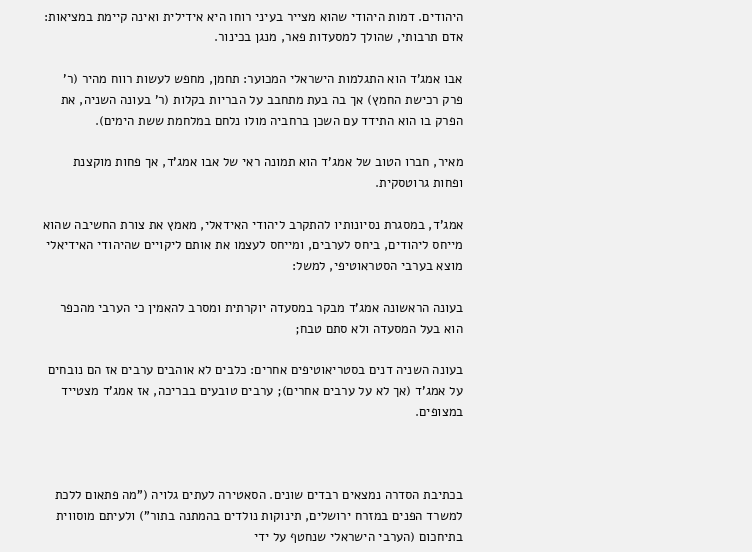היהודים. דמות היהודי שהוא מצייר בעיני רוחו היא אידילית ואינה קיימת במציאות: אדם תרבותי, שהולך למסעדות פאר, מנגן בכינור.

אבו אמג'ד הוא התגלמות הישראלי המכוער: תחמן, מחפש לעשות רווח מהיר (ר' פרק רכישת החמץ) אך בה בעת מתחבב על הבריות בקלות (ר' בעונה השניה, את הפרק בו הוא התידד עם השכן ברחביה מולו נלחם במלחמת ששת הימים).

מאיר, חברו הטוב של אמג'ד הוא תמונה ראי של אבו אמג'ד, אך פחות מוקצנת ופחות גרוטסקית.

אמג'ד, במסגרת נסיונותיו להתקרב ליהודי האידאלי, מאמץ את צורת החשיבה שהוא מייחס ליהודים, ביחס לערבים, ומייחס לעצמו את אותם ליקויים שהיהודי האידיאלי מוצא בערבי הסטראוטיפי, למשל:

בעונה הראשונה אמג'ד מבקר במסעדה יוקרתית ומסרב להאמין כי הערבי מהכפר הוא בעל המסעדה ולא סתם טבח;

בעונה השניה דנים בסטריאוטיפים אחרים: כלבים לא אוהבים ערבים אז הם נובחים על אמג'ד (אך לא על ערבים אחרים); ערבים טובעים בבריכה, אז אמג'ד מצטייד במצופים.



בכתיבת הסדרה נמצאים רבדים שונים. הסאטירה לעתים גלויה ("מה פתאום ללכת למשרד הפנים במזרח ירושלים, תינוקות נולדים בהמתנה בתור") ולעיתם מוסווית בתיחכום (הערבי הישראלי שנחטף על ידי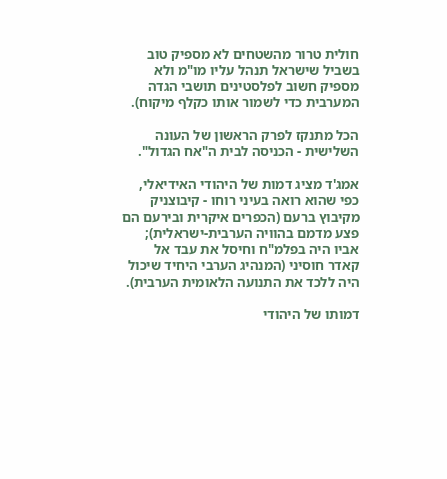חולית טרור מהשטחים לא מספיק טוב בשביל שישראל תנהל עליו מו"מ ולא מספיק חשוב לפלסטינים תושבי הגדה המערבית כדי לשמור אותו כקלף מיקוח).

הכל מתנקז לפרק הראשון של העונה השלישית - הכניסה לבית ה"אח הגדול".

אמג'ד מציג דמות של היהודי האידיאלי, כפי שהוא רואה בעיני רוחו - קיבוצניק מקיבוץ ברעם (הכפרים איקרית ובירעם הם פצע מדמם בהוויה הערבית-ישראלית); אביו היה בפלמ"ח וחיסל את עבד אל קאדר חוסיני (המנהיג הערבי היחיד שיכול היה ללכד את התנועה הלאומית הערבית).

דמותו של היהודי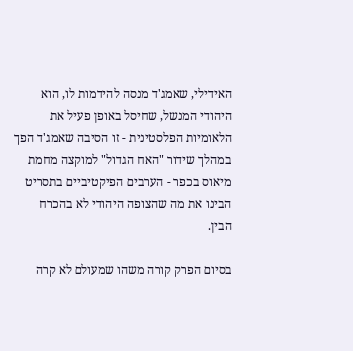האידילי, שאמג'ד מנסה להידמות לו, הוא היהודי המנשל, שחיסל באופן פעיל את הלאומיות הפלסטינית - זו הסיבה שאמג'ד הפך במהלך שידור "האח הגדול" למוקצה מחמת מיאוס בכפר - הערבים הפיקטיביים בתסריט הבינו את מה שהצופה היהודי לא בהכרח הבין.

בסיום הפרק קורה משהו שמעולם לא קרה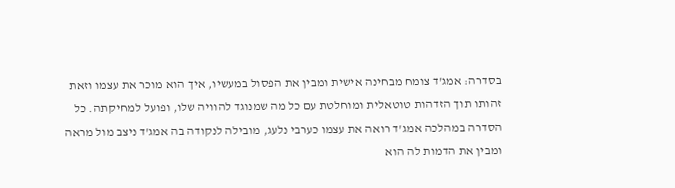בסדרה: אמג'ד צומח מבחינה אישית ומבין את הפסול במעשיו, איך הוא מוכר את עצמו וזאת זהותו תוך הזדהות טוטאלית ומוחלטת עם כל מה שמנוגד להוויה שלו, ופועל למחיקתה. כל הסדרה במהלכה אמג'ד רואה את עצמו כערבי נלעג, מובילה לנקודה בה אמג'ד ניצב מול מראה ומבין את הדמות לה הוא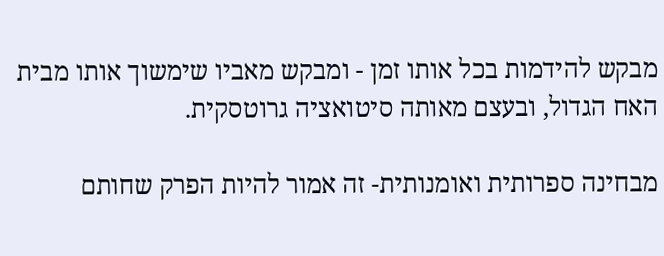מבקש להידמות בכל אותו זמן - ומבקש מאביו שימשוך אותו מבית האח הגדול, ובעצם מאותה סיטואציה גרוטסקית.

מבחינה ספרותית ואומנותית- זה אמור להיות הפרק שחותם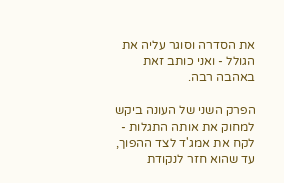את הסדרה וסוגר עליה את הגולל - ואני כותב זאת באהבה רבה.

הפרק השני של העונה ביקש למחוק את אותה התגלות - לקח את אמג'ד לצד ההפוך, עד שהוא חזר לנקודת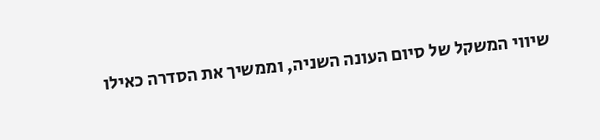שיווי המשקל של סיום העונה השניה, וממשיך את הסדרה כאילו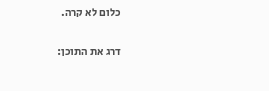כלום לא קרה.

דרג את התוכן: